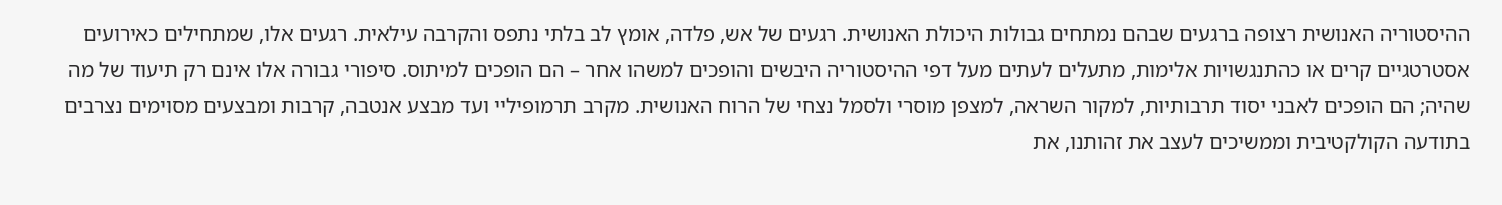ההיסטוריה האנושית רצופה ברגעים שבהם נמתחים גבולות היכולת האנושית. רגעים של אש, פלדה, אומץ לב בלתי נתפס והקרבה עילאית. רגעים אלו, שמתחילים כאירועים אסטרטגיים קרים או כהתנגשויות אלימות, מתעלים לעתים מעל דפי ההיסטוריה היבשים והופכים למשהו אחר – הם הופכים למיתוס. סיפורי גבורה אלו אינם רק תיעוד של מה שהיה; הם הופכים לאבני יסוד תרבותיות, למקור השראה, למצפן מוסרי ולסמל נצחי של הרוח האנושית. מקרב תרמופיליי ועד מבצע אנטבה, קרבות ומבצעים מסוימים נצרבים בתודעה הקולקטיבית וממשיכים לעצב את זהותנו, את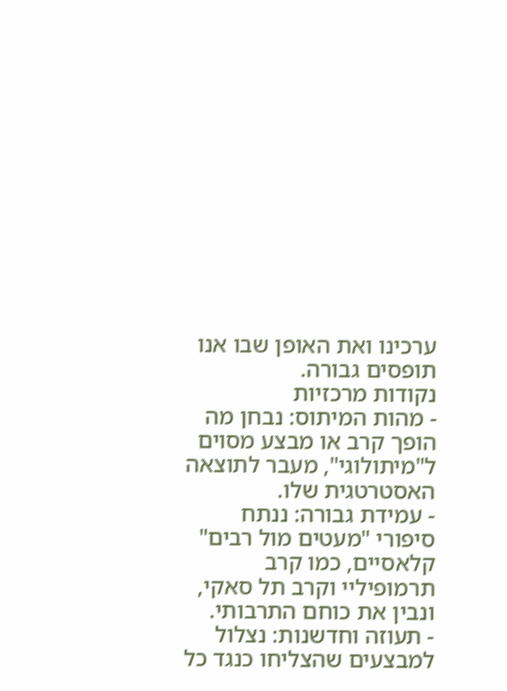ערכינו ואת האופן שבו אנו תופסים גבורה.
נקודות מרכזיות
- מהות המיתוס: נבחן מה הופך קרב או מבצע מסוים ל"מיתולוגי", מעבר לתוצאה האסטרטגית שלו.
- עמידת גבורה: ננתח סיפורי "מעטים מול רבים" קלאסיים, כמו קרב תרמופיליי וקרב תל סאקי, ונבין את כוחם התרבותי.
- תעוזה וחדשנות: נצלול למבצעים שהצליחו כנגד כל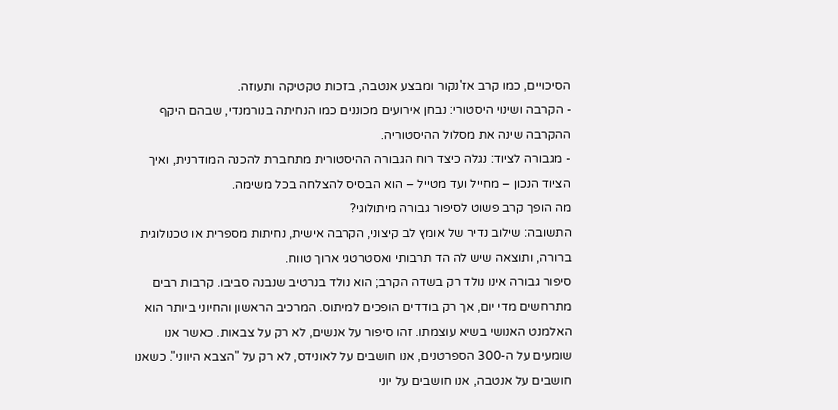הסיכויים, כמו קרב אז'נקור ומבצע אנטבה, בזכות טקטיקה ותעוזה.
- הקרבה ושינוי היסטורי: נבחן אירועים מכוננים כמו הנחיתה בנורמנדי, שבהם היקף ההקרבה שינה את מסלול ההיסטוריה.
- מגבורה לציוד: נגלה כיצד רוח הגבורה ההיסטורית מתחברת להכנה המודרנית, ואיך הציוד הנכון – מחייל ועד מטייל – הוא הבסיס להצלחה בכל משימה.
מה הופך קרב פשוט לסיפור גבורה מיתולוגי?
התשובה: שילוב נדיר של אומץ לב קיצוני, הקרבה אישית, נחיתות מספרית או טכנולוגית ברורה, ותוצאה שיש לה הד תרבותי ואסטרטגי ארוך טווח.
סיפור גבורה אינו נולד רק בשדה הקרב; הוא נולד בנרטיב שנבנה סביבו. קרבות רבים מתרחשים מדי יום, אך רק בודדים הופכים למיתוס. המרכיב הראשון והחיוני ביותר הוא האלמנט האנושי בשיא עוצמתו. זהו סיפור על אנשים, לא רק על צבאות. כאשר אנו שומעים על ה-300 הספרטנים, אנו חושבים על לאונידס, לא רק על "הצבא היווני". כשאנו חושבים על אנטבה, אנו חושבים על יוני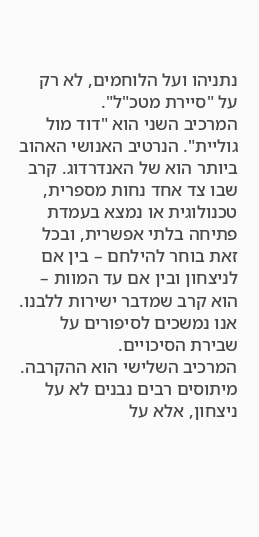נתניהו ועל הלוחמים, לא רק על "סיירת מטכ"ל".
המרכיב השני הוא "דוד מול גוליית". הנרטיב האנושי האהוב ביותר הוא של האנדרדוג. קרב שבו צד אחד נחות מספרית, טכנולוגית או נמצא בעמדת פתיחה בלתי אפשרית, ובכל זאת בוחר להילחם – בין אם לניצחון ובין אם עד המוות – הוא קרב שמדבר ישירות ללבנו. אנו נמשכים לסיפורים על שבירת הסיכויים.
המרכיב השלישי הוא ההקרבה. מיתוסים רבים נבנים לא על ניצחון, אלא על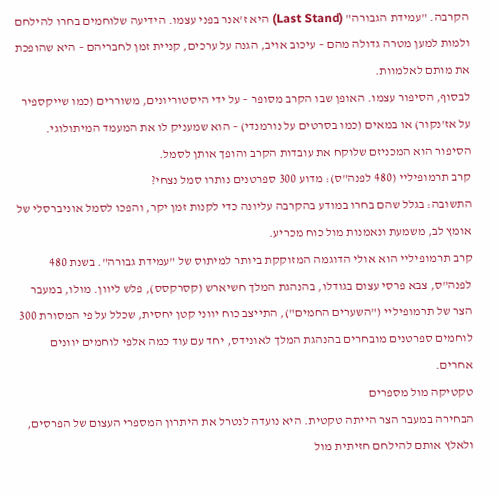הקרבה. "עמידת הגבורה" (Last Stand) היא ז'אנר בפני עצמו. הידיעה שלוחמים בחרו להילחם ולמות למען מטרה גדולה מהם – עיכוב אויב, הגנה על ערכים, קניית זמן לחבריהם – היא שהופכת את מותם לאלמוות.
לבסוף, הסיפור עצמו. האופן שבו הקרב מסופר – על ידי היסטוריונים, משוררים (כמו שייקספיר על אז'נקור) או במאים (כמו בסרטים על נורמנדי) – הוא שמעניק לו את המעמד המיתולוגי. הסיפור הוא המכניזם שלוקח את עובדות הקרב והופך אותן לסמל.
קרב תרמופיליי (480 לפנה"ס): מדוע 300 ספרטנים נותרו סמל נצחי?
התשובה: בגלל שהם בחרו במודע בהקרבה עליונה כדי לקנות זמן יקר, והפכו לסמל אוניברסלי של אומץ לב, משמעת ונאמנות מול כוח מכריע.
קרב תרמופיליי הוא אולי הדוגמה המזוקקת ביותר למיתוס של "עמידת גבורה". בשנת 480 לפנה"ס, צבא פרסי עצום בגודלו, בהנהגת המלך חשיארש (קסרקסס), פלש ליוון. מולו, במעבר הצר של תרמופיליי ("השערים החמים"), התייצב כוח יווני קטן יחסית, שכלל על פי המסורת 300 לוחמים ספרטנים מובחרים בהנהגת המלך לאונידס, יחד עם עוד כמה אלפי לוחמים יוונים אחרים.
טקטיקה מול מספרים
הבחירה במעבר הצר הייתה טקטית. היא נועדה לנטרל את היתרון המספרי העצום של הפרסים, ולאלץ אותם להילחם חזיתית מול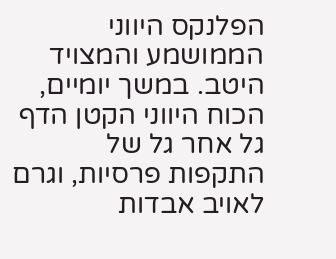הפלנקס היווני הממושמע והמצויד היטב. במשך יומיים, הכוח היווני הקטן הדף גל אחר גל של התקפות פרסיות, וגרם לאויב אבדות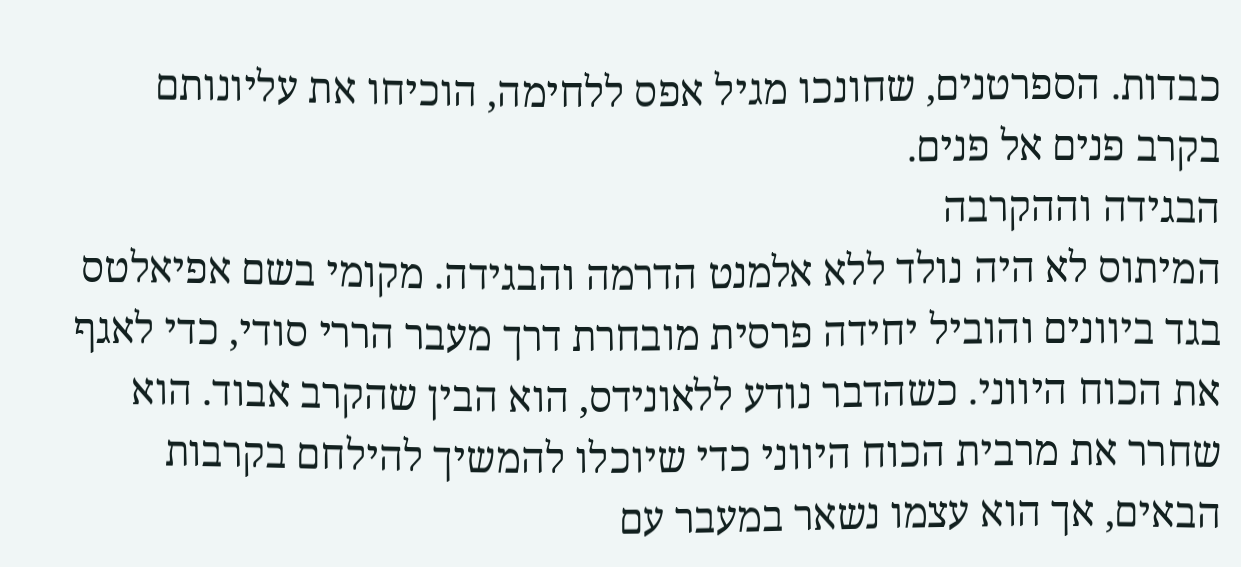כבדות. הספרטנים, שחונכו מגיל אפס ללחימה, הוכיחו את עליונותם בקרב פנים אל פנים.
הבגידה וההקרבה
המיתוס לא היה נולד ללא אלמנט הדרמה והבגידה. מקומי בשם אפיאלטס בגד ביוונים והוביל יחידה פרסית מובחרת דרך מעבר הררי סודי, כדי לאגף את הכוח היווני. כשהדבר נודע ללאונידס, הוא הבין שהקרב אבוד. הוא שחרר את מרבית הכוח היווני כדי שיוכלו להמשיך להילחם בקרבות הבאים, אך הוא עצמו נשאר במעבר עם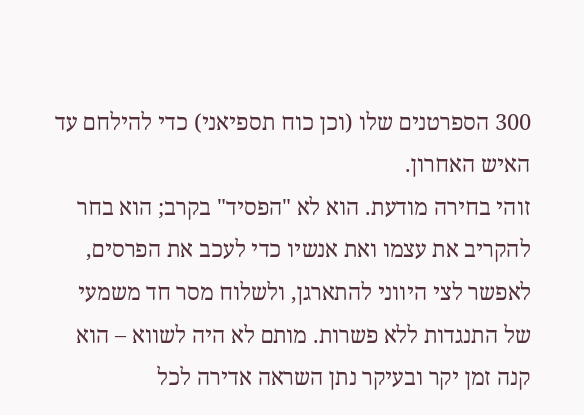300 הספרטנים שלו (וכן כוח תספיאני) כדי להילחם עד האיש האחרון.
זוהי בחירה מודעת. הוא לא "הפסיד" בקרב; הוא בחר להקריב את עצמו ואת אנשיו כדי לעכב את הפרסים, לאפשר לצי היווני להתארגן, ולשלוח מסר חד משמעי של התנגדות ללא פשרות. מותם לא היה לשווא – הוא קנה זמן יקר ובעיקר נתן השראה אדירה לכל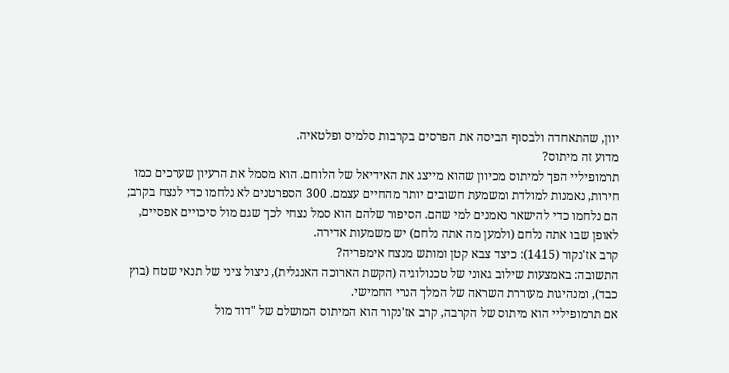יוון, שהתאחדה ולבסוף הביסה את הפרסים בקרבות סלמיס ופלטאיה.
מדוע זה מיתוס?
תרמופיליי הפך למיתוס מכיוון שהוא מייצג את האידיאל של הלוחם. הוא מסמל את הרעיון שערכים כמו חירות, נאמנות למולדת ומשמעת חשובים יותר מהחיים עצמם. 300 הספרטנים לא נלחמו כדי לנצח בקרב; הם נלחמו כדי להישאר נאמנים למי שהם. הסיפור שלהם הוא סמל נצחי לכך שגם מול סיכויים אפסיים, לאופן שבו אתה נלחם (ולמען מה אתה נלחם) יש משמעות אדירה.
קרב אז'נקור (1415): כיצד צבא קטן ומותש מנצח אימפריה?
התשובה: באמצעות שילוב גאוני של טכנולוגיה (הקשת הארוכה האנגלית), ניצול ציני של תנאי שטח (בוץ כבד), ומנהיגות מעוררת השראה של המלך הנרי החמישי.
אם תרמופיליי הוא מיתוס של הקרבה, קרב אז'נקור הוא המיתוס המושלם של "דוד מול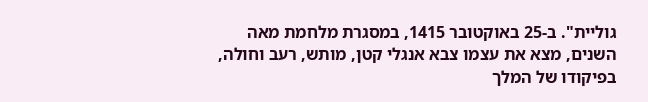גוליית". ב-25 באוקטובר 1415, במסגרת מלחמת מאה השנים, מצא את עצמו צבא אנגלי קטן, מותש, רעב וחולה, בפיקודו של המלך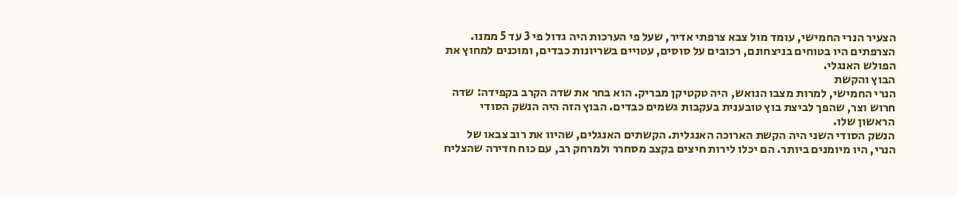הצעיר הנרי החמישי, עומד מול צבא צרפתי אדיר, שעל פי הערכות היה גדול פי 3 עד 5 ממנו. הצרפתים היו בטוחים בניצחונם, רכובים על סוסים, עטויים בשריונות כבדים, ומוכנים למחוץ את הפולש האנגלי.
הבוץ והקשת
הנרי החמישי, למרות מצבו הנואש, היה טקטיקן מבריק. הוא בחר את שדה הקרב בקפידה: שדה חרוש וצר, שהפך לביצת בוץ טובענית בעקבות גשמים כבדים. הבוץ הזה היה הנשק הסודי הראשון שלו.
הנשק הסודי השני היה הקשת הארוכה האנגלית. הקשתים האנגלים, שהיוו את רוב צבאו של הנרי, היו מיומנים ביותר. הם יכלו לירות חיצים בקצב מסחרר ולמרחק רב, עם כוח חדירה שהצליח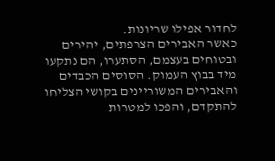לחדור אפילו שריונות.
כאשר האבירים הצרפתים, יהירים ובטוחים בעצמם, הסתערו, הם נתקעו מיד בבוץ העמוק. הסוסים הכבדים והאבירים המשוריינים בקושי הצליחו להתקדם, והפכו למטרות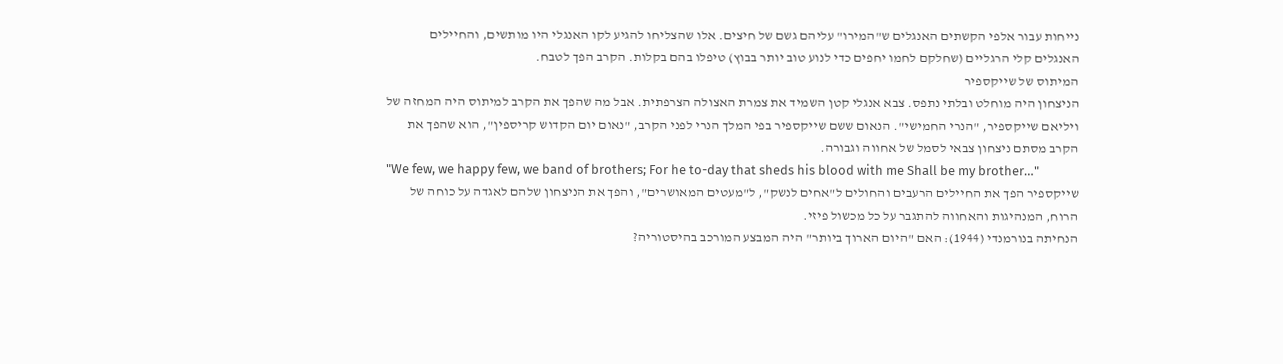נייחות עבור אלפי הקשתים האנגלים ש"המירו" עליהם גשם של חיצים. אלו שהצליחו להגיע לקו האנגלי היו מותשים, והחיילים האנגלים קלי הרגליים (שחלקם לחמו יחפים כדי לנוע טוב יותר בבוץ) טיפלו בהם בקלות. הקרב הפך לטבח.
המיתוס של שייקספיר
הניצחון היה מוחלט ובלתי נתפס. צבא אנגלי קטן השמיד את צמרת האצולה הצרפתית. אבל מה שהפך את הקרב למיתוס היה המחזה של ויליאם שייקספיר, "הנרי החמישי". הנאום ששם שייקספיר בפי המלך הנרי לפני הקרב, "נאום יום הקדוש קריספין", הוא שהפך את הקרב מסתם ניצחון צבאי לסמל של אחווה וגבורה.
"We few, we happy few, we band of brothers; For he to-day that sheds his blood with me Shall be my brother…"
שייקספיר הפך את החיילים הרעבים והחולים ל"אחים לנשק", ל"מעטים המאושרים", והפך את הניצחון שלהם לאגדה על כוחה של הרוח, המנהיגות והאחווה להתגבר על כל מכשול פיזי.
הנחיתה בנורמנדי (1944): האם "היום הארוך ביותר" היה המבצע המורכב בהיסטוריה?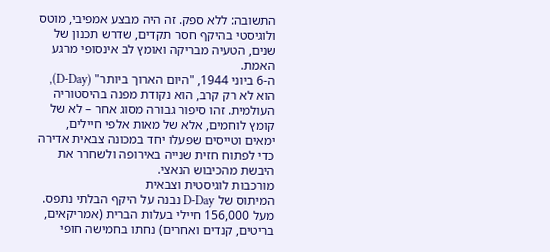התשובה: ללא ספק. זה היה מבצע אמפיבי, מוטס ולוגיסטי בהיקף חסר תקדים, שדרש תכנון של שנים, הטעיה מבריקה ואומץ לב אינסופי מרגע האמת.
ה-6 ביוני 1944, "היום הארוך ביותר" (D-Day), הוא לא רק קרב, הוא נקודת מפנה בהיסטוריה העולמית. זהו סיפור גבורה מסוג אחר – לא של קומץ לוחמים, אלא של מאות אלפי חיילים, ימאים וטייסים שפעלו יחד במכונה צבאית אדירה כדי לפתוח חזית שנייה באירופה ולשחרר את היבשת מהכיבוש הנאצי.
מורכבות לוגיסטית וצבאית
המיתוס של D-Day נבנה על היקף הבלתי נתפס. מעל 156,000 חיילי בעלות הברית (אמריקאים, בריטים, קנדים ואחרים) נחתו בחמישה חופי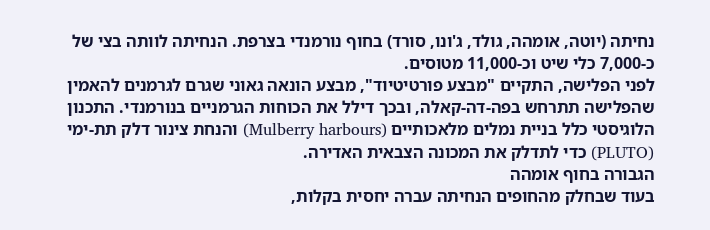נחיתה (יוטה, אומהה, גולד, ג'ונו, סורד) בחוף נורמנדי בצרפת. הנחיתה לוותה בצי של כ-7,000 כלי שיט וכ-11,000 מטוסים.
לפני הפלישה, התקיים "מבצע פורטיטיוד", מבצע הונאה גאוני שגרם לגרמנים להאמין שהפלישה תתרחש בפה-דה-קאלה, ובכך דילל את הכוחות הגרמניים בנורמנדי. התכנון הלוגיסטי כלל בניית נמלים מלאכותיים (Mulberry harbours) והנחת צינור דלק תת-ימי (PLUTO) כדי לתדלק את המכונה הצבאית האדירה.
הגבורה בחוף אומהה
בעוד שבחלק מהחופים הנחיתה עברה יחסית בקלות,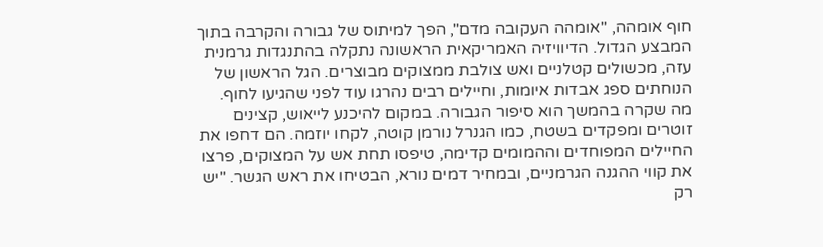חוף אומהה, "אומהה העקובה מדם", הפך למיתוס של גבורה והקרבה בתוך המבצע הגדול. הדיוויזיה האמריקאית הראשונה נתקלה בהתנגדות גרמנית עזה, מכשולים קטלניים ואש צולבת ממצוקים מבוצרים. הגל הראשון של הנוחתים ספג אבדות איומות, וחיילים רבים נהרגו עוד לפני שהגיעו לחוף.
מה שקרה בהמשך הוא סיפור הגבורה. במקום להיכנע לייאוש, קצינים זוטרים ומפקדים בשטח, כמו הגנרל נורמן קוטה, לקחו יוזמה. הם דחפו את החיילים המפוחדים וההמומים קדימה, טיפסו תחת אש על המצוקים, פרצו את קווי ההגנה הגרמניים, ובמחיר דמים נורא, הבטיחו את ראש הגשר. "יש רק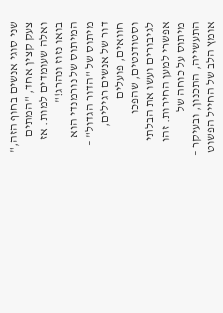שני סוגי אנשים בחוף הזה," צעק קצין אחד, "המתים ואלה שעומדים למות. אז בואו נזוז ונהרג!"
המיתוס של נורמנדי הוא מיתוס של "הדור הגדול" – דור של אנשים רגילים, חוואים, פועלים וסטודנטים, שהפכו לגיבורים ועשו את הבלתי אפשרי למען החירות. זהו מיתוס על כוחה של התעשייה, התכנון, ובעיקר – אומץ הלב של החייל הפשוט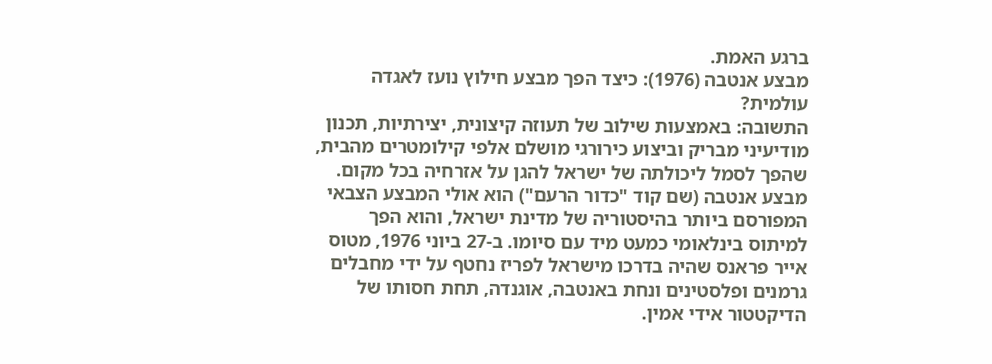ברגע האמת.
מבצע אנטבה (1976): כיצד הפך מבצע חילוץ נועז לאגדה עולמית?
התשובה: באמצעות שילוב של תעוזה קיצונית, יצירתיות, תכנון מודיעיני מבריק וביצוע כירורגי מושלם אלפי קילומטרים מהבית, שהפך לסמל ליכולתה של ישראל להגן על אזרחיה בכל מקום.
מבצע אנטבה (שם קוד "כדור הרעם") הוא אולי המבצע הצבאי המפורסם ביותר בהיסטוריה של מדינת ישראל, והוא הפך למיתוס בינלאומי כמעט מיד עם סיומו. ב-27 ביוני 1976, מטוס אייר פראנס שהיה בדרכו מישראל לפריז נחטף על ידי מחבלים גרמנים ופלסטינים ונחת באנטבה, אוגנדה, תחת חסותו של הדיקטטור אידי אמין.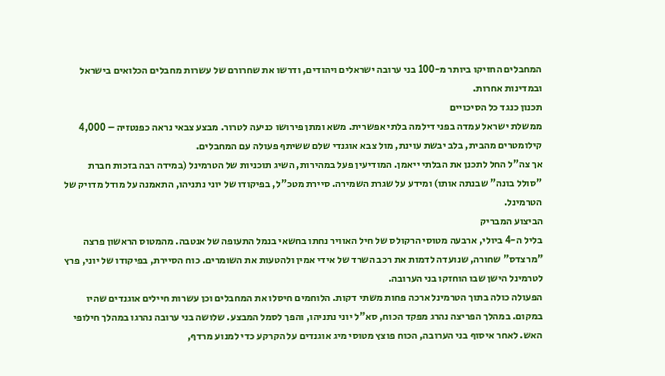המחבלים החזיקו ביותר מ-100 בני ערובה ישראלים ויהודים, ודרשו את שחרורם של עשרות מחבלים הכלואים בישראל ובמדינות אחרות.
תכנון כנגד כל הסיכויים
ממשלת ישראל עמדה בפני דילמה בלתי אפשרית. משא ומתן פירושו כניעה לטרור. מבצע צבאי נראה כפנטזיה – 4,000 קילומטרים מהבית, בלב יבשת עוינת, מול צבא אוגנדי שלם ששיתף פעולה עם המחבלים.
אך צה"ל החל לתכנן את הבלתי ייאמן. המודיעין פעל במהירות, השיג תוכניות של הטרמינל (במידה רבה בזכות חברת "סולל בונה" שבנתה אותו) ומידע על שגרת השמירה. סיירת מטכ"ל, בפיקודו של יוני נתניהו, התאמנה על מודל מדויק של הטרמינל.
הביצוע המבריק
בליל ה-4 ביולי, ארבעה מטוסי הרקולס של חיל האוויר נחתו בחשאי בנמל התעופה של אנטבה. מהמטוס הראשון פרצה "מרצדס" שחורה, שנועדה לדמות את רכב השרד של אידי אמין ולהטעות את השומרים. כוח הסיירת, בפיקודו של יוני, פרץ לטרמינל הישן שבו הוחזקו בני הערובה.
הפעולה כולה בתוך הטרמינל ארכה פחות משתי דקות. הלוחמים חיסלו את המחבלים וכן עשרות חיילים אוגנדים שהיו במקום. במהלך הפריצה נהרג מפקד הכוח, סא"ל יוני נתניהו, והפך לסמל המבצע. שלושה בני ערובה נהרגו במהלך חילופי האש. לאחר איסוף בני הערובה, הכוח פוצץ מטוסי מיג אוגנדים על הקרקע כדי למנוע מרדף,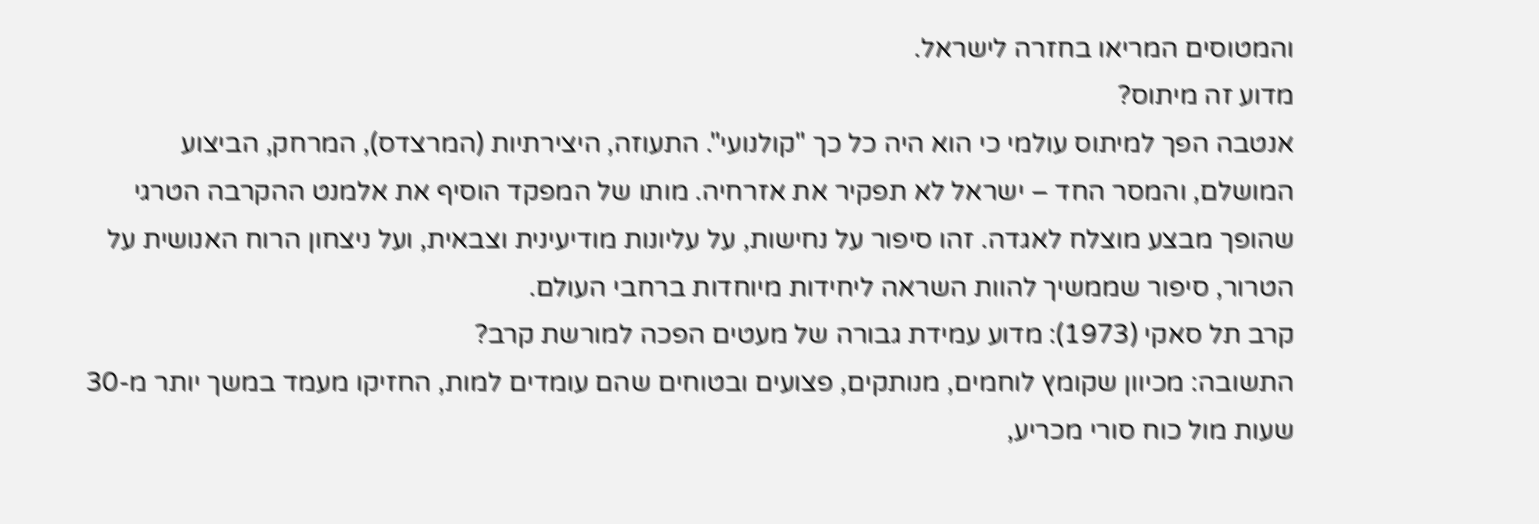והמטוסים המריאו בחזרה לישראל.
מדוע זה מיתוס?
אנטבה הפך למיתוס עולמי כי הוא היה כל כך "קולנועי". התעוזה, היצירתיות (המרצדס), המרחק, הביצוע המושלם, והמסר החד – ישראל לא תפקיר את אזרחיה. מותו של המפקד הוסיף את אלמנט ההקרבה הטרגי שהופך מבצע מוצלח לאגדה. זהו סיפור על נחישות, על עליונות מודיעינית וצבאית, ועל ניצחון הרוח האנושית על הטרור, סיפור שממשיך להוות השראה ליחידות מיוחדות ברחבי העולם.
קרב תל סאקי (1973): מדוע עמידת גבורה של מעטים הפכה למורשת קרב?
התשובה: מכיוון שקומץ לוחמים, מנותקים, פצועים ובטוחים שהם עומדים למות, החזיקו מעמד במשך יותר מ-30 שעות מול כוח סורי מכריע,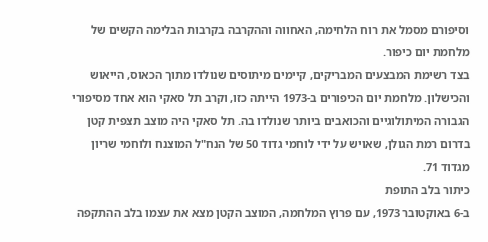וסיפורם מסמל את רוח הלחימה, האחווה וההקרבה בקרבות הבלימה הקשים של מלחמת יום כיפור.
בצד רשימת המבצעים המבריקים, קיימים מיתוסים שנולדו מתוך הכאוס, הייאוש והכישלון. מלחמת יום הכיפורים ב-1973 הייתה כזו, וקרב תל סאקי הוא אחד מסיפורי הגבורה המיתולוגיים והכואבים ביותר שנולדו בה. תל סאקי היה מוצב תצפית קטן בדרום רמת הגולן, שאויש על ידי לוחמי גדוד 50 של הנח"ל המוצנח ולוחמי שריון מגדוד 71.
כיתור בלב התופת
ב-6 באוקטובר 1973, עם פרוץ המלחמה, המוצב הקטן מצא את עצמו בלב ההתקפה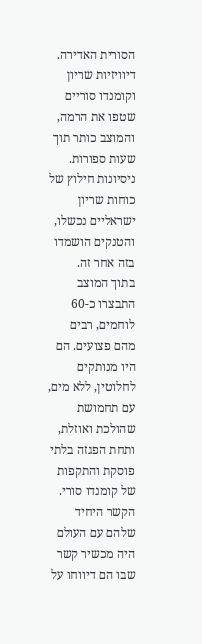הסורית האדירה. דיוויזיות שריון וקומנדו סוריים שטפו את הרמה, והמוצב כותר תוך שעות ספורות. ניסיונות חילוץ של כוחות שריון ישראליים נכשלו, והטנקים הושמדו בזה אחר זה.
בתוך המוצב התבצרו כ-60 לוחמים, רבים מהם פצועים. הם היו מנותקים לחלוטין, ללא מים, עם תחמושת שהולכת ואוזלת, ותחת הפגזה בלתי פוסקת והתקפות של קומנדו סורי. הקשר היחיד שלהם עם העולם היה מכשיר קשר שבו הם דיווחו על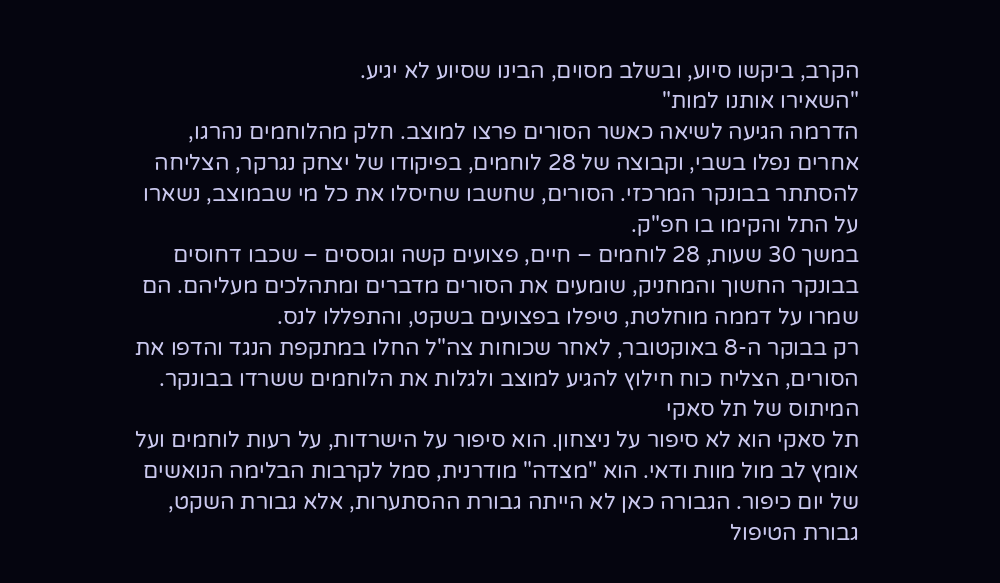הקרב, ביקשו סיוע, ובשלב מסוים, הבינו שסיוע לא יגיע.
"השאירו אותנו למות"
הדרמה הגיעה לשיאה כאשר הסורים פרצו למוצב. חלק מהלוחמים נהרגו, אחרים נפלו בשבי, וקבוצה של 28 לוחמים, בפיקודו של יצחק נגרקר, הצליחה להסתתר בבונקר המרכזי. הסורים, שחשבו שחיסלו את כל מי שבמוצב, נשארו על התל והקימו בו חפ"ק.
במשך 30 שעות, 28 לוחמים – חיים, פצועים קשה וגוססים – שכבו דחוסים בבונקר החשוך והמחניק, שומעים את הסורים מדברים ומתהלכים מעליהם. הם שמרו על דממה מוחלטת, טיפלו בפצועים בשקט, והתפללו לנס.
רק בבוקר ה-8 באוקטובר, לאחר שכוחות צה"ל החלו במתקפת הנגד והדפו את הסורים, הצליח כוח חילוץ להגיע למוצב ולגלות את הלוחמים ששרדו בבונקר.
המיתוס של תל סאקי
תל סאקי הוא לא סיפור על ניצחון. הוא סיפור על הישרדות, על רעות לוחמים ועל אומץ לב מול מוות ודאי. הוא "מצדה" מודרנית, סמל לקרבות הבלימה הנואשים של יום כיפור. הגבורה כאן לא הייתה גבורת ההסתערות, אלא גבורת השקט, גבורת הטיפול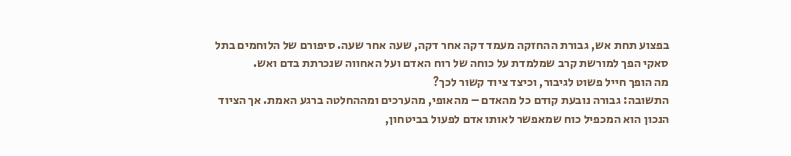בפצוע תחת אש, גבורת ההחזקה מעמד דקה אחר דקה, שעה אחר שעה. סיפורם של הלוחמים בתל סאקי הפך למורשת קרב שמלמדת על כוחה של רוח האדם ועל האחווה שנכרתת בדם ואש.
מה הופך חייל פשוט לגיבור, וכיצד ציוד קשור לכך?
התשובה: גבורה נובעת קודם כל מהאדם – מהאופי, מהערכים ומההחלטה ברגע האמת. אך הציוד הנכון הוא המכפיל כוח שמאפשר לאותו אדם לפעול בביטחון,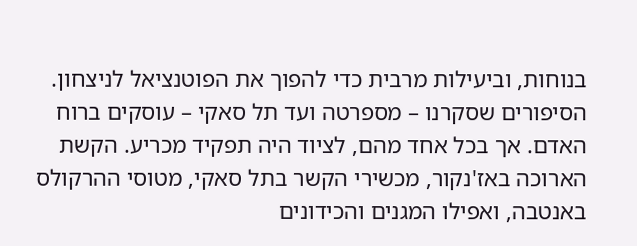בנוחות, וביעילות מרבית כדי להפוך את הפוטנציאל לניצחון.
הסיפורים שסקרנו – מספרטה ועד תל סאקי – עוסקים ברוח האדם. אך בכל אחד מהם, לציוד היה תפקיד מכריע. הקשת הארוכה באז'נקור, מכשירי הקשר בתל סאקי, מטוסי ההרקולס באנטבה, ואפילו המגנים והכידונים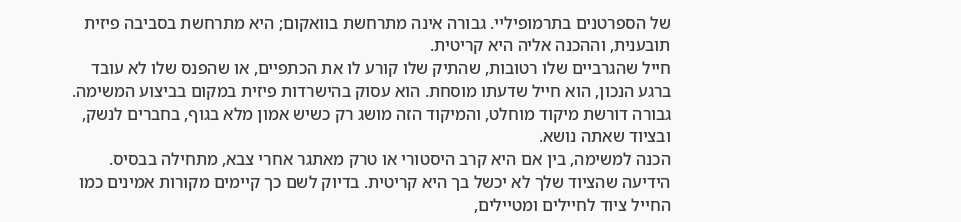של הספרטנים בתרמופיליי. גבורה אינה מתרחשת בוואקום; היא מתרחשת בסביבה פיזית תובענית, וההכנה אליה היא קריטית.
חייל שהגרביים שלו רטובות, שהתיק שלו קורע לו את הכתפיים, או שהפנס שלו לא עובד ברגע הנכון, הוא חייל שדעתו מוסחת. הוא עסוק בהישרדות פיזית במקום בביצוע המשימה. גבורה דורשת מיקוד מוחלט, והמיקוד הזה מושג רק כשיש אמון מלא בגוף, בחברים לנשק, ובציוד שאתה נושא.
הכנה למשימה, בין אם היא קרב היסטורי או טרק מאתגר אחרי צבא, מתחילה בבסיס. הידיעה שהציוד שלך לא יכשל בך היא קריטית. בדיוק לשם כך קיימים מקורות אמינים כמו החייל ציוד לחיילים ומטיילים,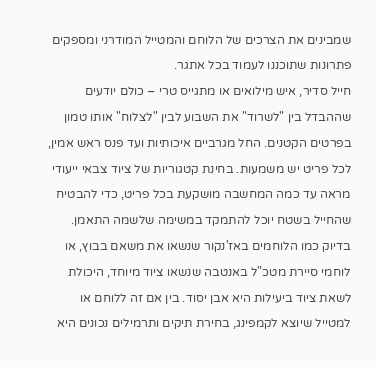שמבינים את הצרכים של הלוחם והמטייל המודרני ומספקים פתרונות שתוכננו לעמוד בכל אתגר.
חייל סדיר, איש מילואים או מתגייס טרי – כולם יודעים שההבדל בין "לשרוד" את השבוע לבין "לצלוח" אותו טמון בפרטים הקטנים. החל מגרביים איכותיות ועד פנס ראש אמין, לכל פריט יש משמעות. בחינת קטגוריות של ציוד צבאי ייעודי מראה עד כמה המחשבה מושקעת בכל פריט, כדי להבטיח שהחייל בשטח יוכל להתמקד במשימה שלשמה התאמן.
בדיוק כמו הלוחמים באז'נקור שנשאו את משאם בבוץ, או לוחמי סיירת מטכ"ל באנטבה שנשאו ציוד מיוחד, היכולת לשאת ציוד ביעילות היא אבן יסוד. בין אם זה ללוחם או למטייל שיוצא לקמפינג, בחירת תיקים ותרמילים נכונים היא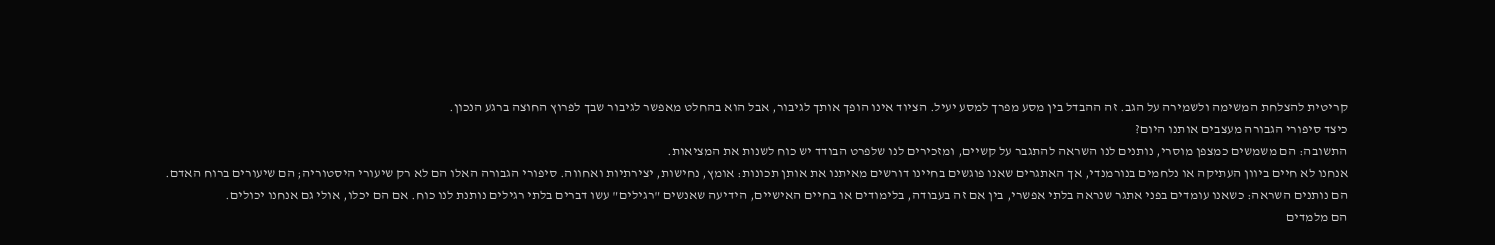קריטית להצלחת המשימה ולשמירה על הגב. זה ההבדל בין מסע מפרך למסע יעיל. הציוד אינו הופך אותך לגיבור, אבל הוא בהחלט מאפשר לגיבור שבך לפרוץ החוצה ברגע הנכון.
כיצד סיפורי הגבורה מעצבים אותנו היום?
התשובה: הם משמשים כמצפן מוסרי, נותנים לנו השראה להתגבר על קשיים, ומזכירים לנו שלפרט הבודד יש כוח לשנות את המציאות.
אנחנו לא חיים ביוון העתיקה או נלחמים בנורמנדי, אך האתגרים שאנו פוגשים בחיינו דורשים מאיתנו את אותן תכונות: אומץ, נחישות, יצירתיות ואחווה. סיפורי הגבורה האלו הם לא רק שיעורי היסטוריה; הם שיעורים ברוח האדם.
הם נותנים השראה: כשאנו עומדים בפני אתגר שנראה בלתי אפשרי, בין אם זה בעבודה, בלימודים או בחיים האישיים, הידיעה שאנשים "רגילים" עשו דברים בלתי רגילים נותנת לנו כוח. אם הם יכלו, אולי גם אנחנו יכולים.
הם מלמדים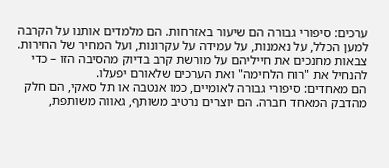ערכים: סיפורי גבורה הם שיעור באזרחות. הם מלמדים אותנו על הקרבה למען הכלל, על נאמנות, על עמידה על עקרונות, ועל המחיר של החירות. צבאות מחנכים את חייליהם על מורשת קרב בדיוק מהסיבה הזו – כדי להנחיל את "רוח הלחימה" ואת הערכים שלאורם יפעלו.
הם מאחדים: סיפורי גבורה לאומיים, כמו אנטבה או תל סאקי, הם חלק מהדבק המאחד חברה. הם יוצרים נרטיב משותף, גאווה משותפת,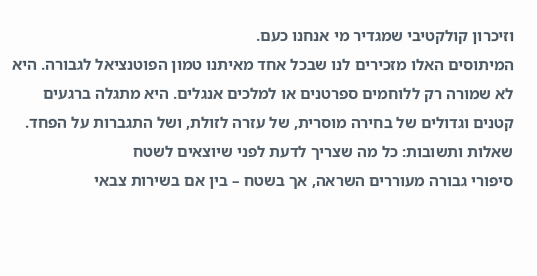וזיכרון קולקטיבי שמגדיר מי אנחנו כעם.
המיתוסים האלו מזכירים לנו שבכל אחד מאיתנו טמון הפוטנציאל לגבורה. היא לא שמורה רק ללוחמים ספרטנים או למלכים אנגלים. היא מתגלה ברגעים קטנים וגדולים של בחירה מוסרית, של עזרה לזולת, ושל התגברות על הפחד.
שאלות ותשובות: כל מה שצריך לדעת לפני שיוצאים לשטח
סיפורי גבורה מעוררים השראה, אך בשטח – בין אם בשירות צבאי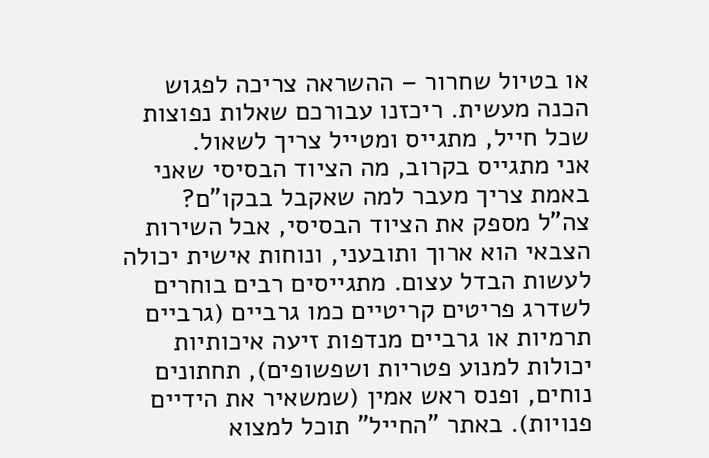או בטיול שחרור – ההשראה צריכה לפגוש הכנה מעשית. ריכזנו עבורכם שאלות נפוצות שכל חייל, מתגייס ומטייל צריך לשאול.
אני מתגייס בקרוב, מה הציוד הבסיסי שאני באמת צריך מעבר למה שאקבל בבקו"ם?
צה"ל מספק את הציוד הבסיסי, אבל השירות הצבאי הוא ארוך ותובעני, ונוחות אישית יכולה לעשות הבדל עצום. מתגייסים רבים בוחרים לשדרג פריטים קריטיים כמו גרביים (גרביים תרמיות או גרביים מנדפות זיעה איכותיות יכולות למנוע פטריות ושפשופים), תחתונים נוחים, ופנס ראש אמין (שמשאיר את הידיים פנויות). באתר "החייל" תוכל למצוא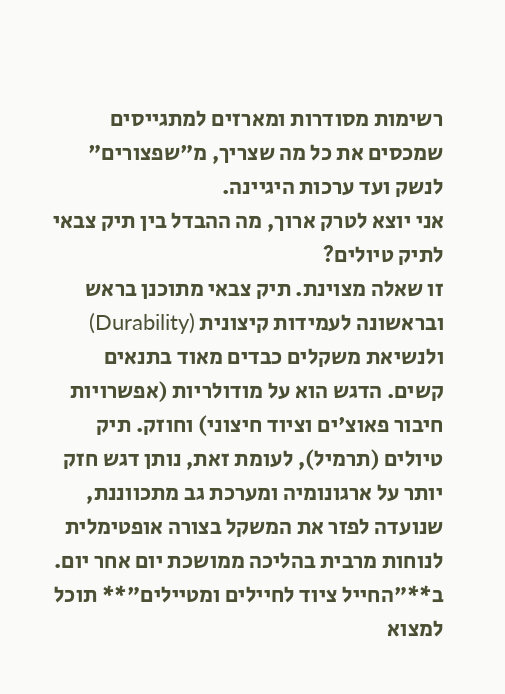רשימות מסודרות ומארזים למתגייסים שמכסים את כל מה שצריך, מ"שפצורים" לנשק ועד ערכות היגיינה.
אני יוצא לטרק ארוך, מה ההבדל בין תיק צבאי לתיק טיולים?
זו שאלה מצוינת. תיק צבאי מתוכנן בראש ובראשונה לעמידות קיצונית (Durability) ולנשיאת משקלים כבדים מאוד בתנאים קשים. הדגש הוא על מודולריות (אפשרויות חיבור פאוצ'ים וציוד חיצוני) וחוזק. תיק טיולים (תרמיל), לעומת זאת, נותן דגש חזק יותר על ארגונומיה ומערכת גב מתכווננת, שנועדה לפזר את המשקל בצורה אופטימלית לנוחות מרבית בהליכה ממושכת יום אחר יום. ב**"החייל ציוד לחיילים ומטיילים"** תוכל למצוא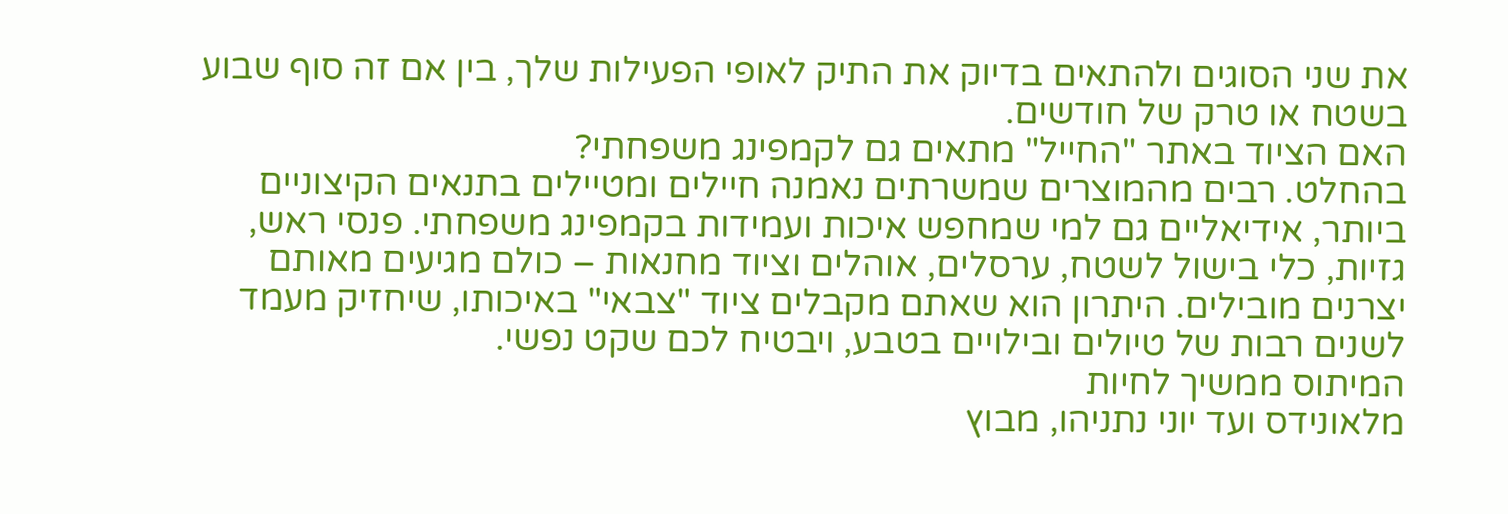את שני הסוגים ולהתאים בדיוק את התיק לאופי הפעילות שלך, בין אם זה סוף שבוע בשטח או טרק של חודשים.
האם הציוד באתר "החייל" מתאים גם לקמפינג משפחתי?
בהחלט. רבים מהמוצרים שמשרתים נאמנה חיילים ומטיילים בתנאים הקיצוניים ביותר, אידיאליים גם למי שמחפש איכות ועמידות בקמפינג משפחתי. פנסי ראש, גזיות, כלי בישול לשטח, ערסלים, אוהלים וציוד מחנאות – כולם מגיעים מאותם יצרנים מובילים. היתרון הוא שאתם מקבלים ציוד "צבאי" באיכותו, שיחזיק מעמד לשנים רבות של טיולים ובילויים בטבע, ויבטיח לכם שקט נפשי.
המיתוס ממשיך לחיות
מלאונידס ועד יוני נתניהו, מבוץ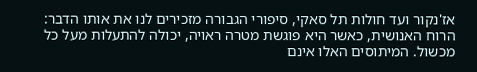אז'נקור ועד חולות תל סאקי, סיפורי הגבורה מזכירים לנו את אותו הדבר: הרוח האנושית, כאשר היא פוגשת מטרה ראויה, יכולה להתעלות מעל כל מכשול. המיתוסים האלו אינם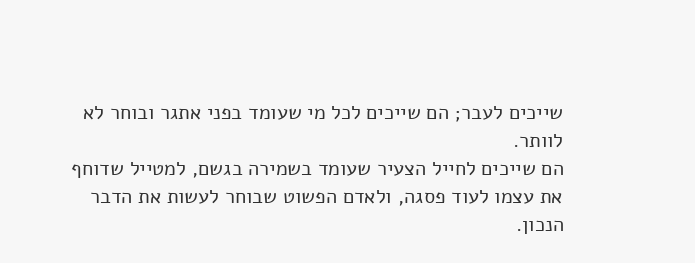שייכים לעבר; הם שייכים לכל מי שעומד בפני אתגר ובוחר לא לוותר.
הם שייכים לחייל הצעיר שעומד בשמירה בגשם, למטייל שדוחף את עצמו לעוד פסגה, ולאדם הפשוט שבוחר לעשות את הדבר הנכון.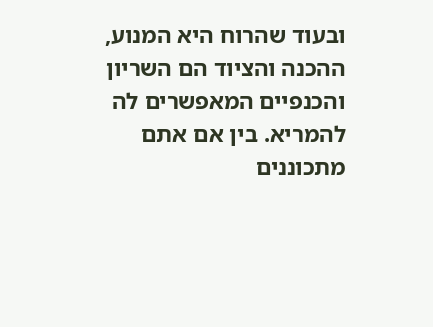ובעוד שהרוח היא המנוע, ההכנה והציוד הם השריון והכנפיים המאפשרים לה להמריא. בין אם אתם מתכוננים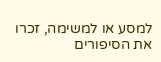למסע או למשימה, זכרו את הסיפורים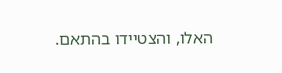האלו, והצטיידו בהתאם.